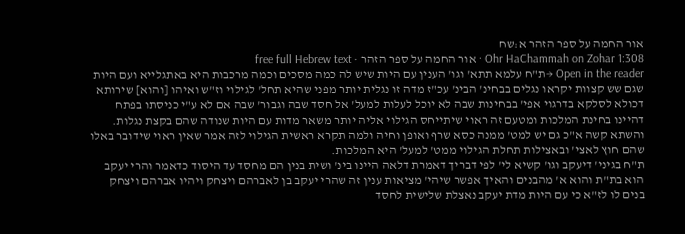אור החמה על ספר הזהר א:שח
Ohr HaChammah on Zohar 1:308 · אור החמה על ספר הזהר · free full Hebrew text
Open in the reader →ת"ח עלמא תתא' וגו' הענין עם היות שיש לה כמה מסכים וכמה מרכבות היא באתגלייא ועם היות שגם שש קצוות יקראו נגלים בבחינ' הבינ' עכ"ז מדה זו נגלית יותר מפני שהיא תחל' לגילוי וז"ש ואיהו [והוא] שירותא דכולא לסלקא בדרגוי אפי' בבחינות שבה לא יוכל לעלות למעל' אל חסד שבה וגבור' שבה אם לא ע"י כניסתו בפתח דהיינו בחינת המלכות ומטעם זה ראוי שיתייחס הגילוי אליה יותר משאר מדות עם היות שנודה שהם בקצת נגלות. והשתא קשה א"כ גם יש למט' ממנה כסא שרף ואופן וחיה ולמה תקרא ראשית הגילוי לזה אמר שאין ראוי שידובר באלו שהם חוץ לאצי' ובאצילות תחלת הגילוי ממט' למעל' היא המלכות.
ת"ח בגיני' דיעקב וגו' קשיא לי' לפי דבריך דאמרת דלאה היינו בינ' ושית בנין הם מחסד עד היסוד כדאמר והרי יעקב הוא בת"ת והוא א' מהבנים והאיך אפשר שיהי' מציאות ענין זה שהרי יעקב בן לאברהם ויצחק ויהיו אברהם ויצחק בנים לו לז"א כי עם היות מדת יעקב נאצלת שלישית לחסד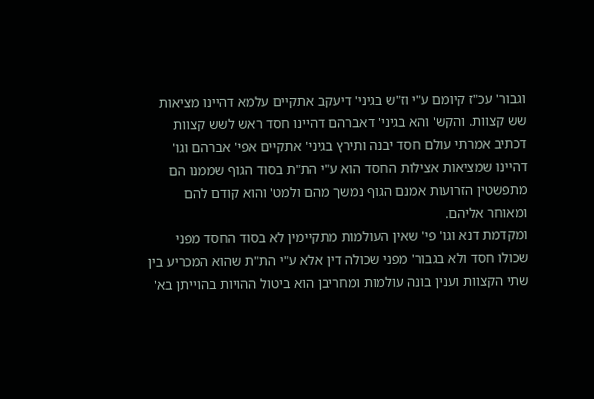וגבור' עכ"ז קיומם ע"י וז"ש בגיני' דיעקב אתקיים עלמא דהיינו מציאות שש קצוות. והקש' והא בגיני' דאברהם דהיינו חסד ראש לשש קצוות דכתיב אמרתי עולם חסד יבנה ותירץ בגיני' אתקיים אפי' אברהם וגו' דהיינו שמציאות אצילות החסד הוא ע"י הת"ת בסוד הגוף שממנו הם מתפשטין הזרועות אמנם הגוף נמשך מהם ולמט' והוא קודם להם ומאוחר אליהם.
ומקדמת דנא וגו' פי' שאין העולמות מתקיימין לא בסוד החסד מפני שכולו חסד ולא בגבור' מפני שכולה דין אלא ע"י הת"ת שהוא המכריע בין שתי הקצוות וענין בונה עולמות ומחריבן הוא ביטול ההויות בהוייתן בא'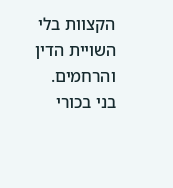הקצוות בלי השויית הדין והרחמים.
בני בכורי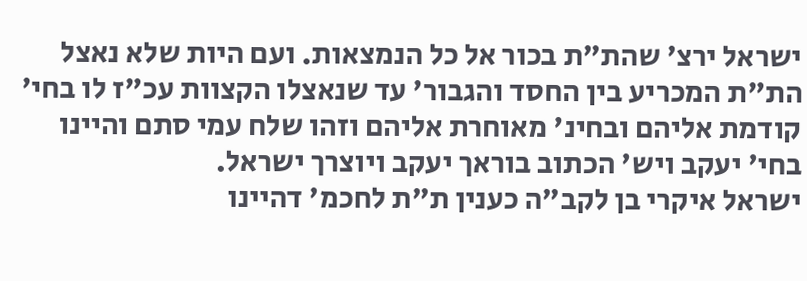ישראל ירצ' שהת"ת בכור אל כל הנמצאות. ועם היות שלא נאצל הת"ת המכריע בין החסד והגבור' עד שנאצלו הקצוות עכ"ז לו בחי' קודמת אליהם ובחינ' מאוחרת אליהם וזהו שלח עמי סתם והיינו בחי' יעקב ויש' הכתוב בוראך יעקב ויוצרך ישראל.
ישראל איקרי בן לקב"ה כענין ת"ת לחכמ' דהיינו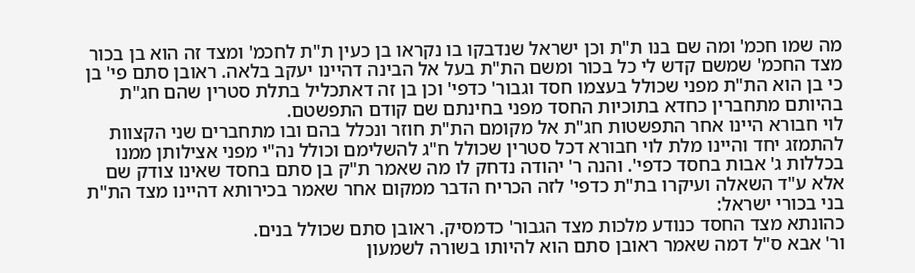מה שמו חכמ' ומה שם בנו ת"ת וכן ישראל שנדבקו בו נקראו בן כעין ת"ת לחכמ' ומצד זה הוא בן בכור מצד החכמ' שמשם קדש לי כל בכור ומשם הת"ת בעל אל הבינה דהיינו יעקב בלאה. ראובן סתם פי' בן כי בן הוא הת"ת מפני שכולל בעצמו חסד וגבור' כדפי' וכן בן זה דאתכליל בתלת סטרין שהם חג"ת בהיותם מתחברין כחדא בתוכיות החסד מפני בחינתם שם קודם התפשטם.
לוי חבורא היינו אחר התפשטות חג"ת אל מקומם הת"ת חוזר ונכלל בהם ובו מתחברים שני הקצוות להתמזג יחד והיינו מלת לוי חבורא דכל סטרין שכולל ח"ג להשלימם וכולל נה"י מפני אצילותן ממנו בכללות ג' אבות בחסד כדפי'. והנה ר' יהודה נדחק לו מה שאמר ת"ק בן סתם בחסד שאינו צודק שם אלא ע"ד השאלה ועיקרו בת"ת כדפי' לזה הכריח הדבר ממקום אחר שאמר בכירותא דהיינו מצד הת"ת בני בכורי ישראל:
כהונתא מצד החסד כנודע מלכות מצד הגבור' כדמסיק. ראובן סתם שכולל בנים.
ור' אבא ס"ל דמה שאמר ראובן סתם הוא להיותו בשורה לשמעון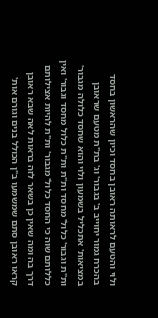ולוי והטעם לראותה ראובן בחסד וכיון שהראשון בחסד בהכרח גמור יחוייב ב' בגבור' וג' בת"ת מטעם שראובן במציאות' אתכליל בשמעון ולוי והוא שחסד כלולה מגבור' ות"ת וגבור' כלול' מחסד ות"ת ות"ת כלול מחסד וגבור' ואין כללותם שוה כי החסד כלול' מגבור' ות"ת להיות אצילותם דרך בה ומה שאין כן בשאר לזה בראות לאה שבא ראובן קראו ראובן סתם שמשמעו ב"ן הכולל בנים וגורם אות'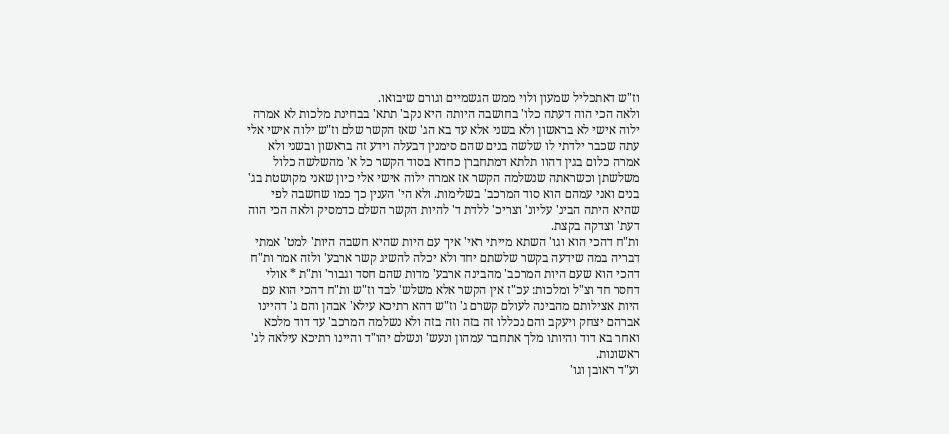וז"ש דאתכליל שמעון ולוי ממש הגשמיים וגורם שיבואו.
ולאה הכי הוה דעתה כלו' בחושבה היותה היא נקב' תתא' בבחינת מלכות לא אמרה ילוה אישי לא בראשון ולא בשני אלא עד בא הג' שאז הקשר שלם וז"ש ילוה אישי אלי עתה שכבר ילדתי לו שלשה בנים שהם סימנין דבעלה וידע זה בראשון ובשני ולא אמרה כלום בגין דהוו תלתא דמתחברן כחדא בסוד הקשר כל א' מהשלשה כלול משלשתן וכשראתה שנשלמה הקשר אז אמרה ילוה אישי אלי כיון שאני מקושטת בג' בנים ואני עמהם הוא סוד המרכב' בשלימות. ולא הי' הענין כך כמו שחשבה לפי שהיא היתה הבינ' עליונ' וצריכ' ללדת ד' להיות הקשר השלם כדמסיק ולאה הכי הוה דעת' וצדקה בקצת.
ות"ח דהכי הוא וגו' השתא מייתי ראי' איך עם היות שהיא חשבה היות' למט' אמתי דבריה במה שידעה בקשר שלשתם יחד ולא יכלה להשיג קשר ארבע' ולזה אמר ות"ח דהכי הוא שעם היות המרכב' מהבינה ארבע' מדות שהם חסד וגבור' ות"ת * אולי דחסר חד וצ"ל ומלכות: עכ"ז אין הקשר אלא משלש' לבד וז"ש ות"ח דהכי הוא עם היות אצילותם מהבינה לעולם קשרם ג' וז"ש דהא רתיכא עילא' אבהן והם ג' דהיינו אברהם יצחק ויעקב והם נכללו זה בזה וזה בזה ולא נשלמה המרכב' עד דוד מלכא ואחר בא דוד והיותו מלך אתחבר עמהון ונעש' ונשלם יהו"ד והיינו רתיכא עילאה לג' ראשונות.
וע"ד ראובן וגו'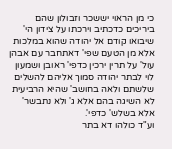כי מן הראוי יששכר וזבולון שהם ביריכים כדכתיב וירכתו על צידון הי' שיבואו קודם אל יהודה שהוא במלכות אלא מן הטעם שפי' דאתחבר עם אבהן עול' על תרין ירכין כדפי' ראובן ושמעון לוי לבתר יהודה סמוך אליהם להשלים שלשתם ולאה בחושב' שהיא הרביעית לא השיגה בהם אלא ג' ולא נתבשר' אלא בשלש' כדפי'.
וע"ד כולהו דא בתר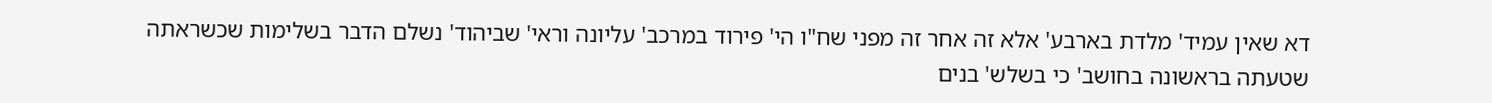דא שאין עמיד' מלדת בארבע' אלא זה אחר זה מפני שח"ו הי' פירוד במרכב' עליונה וראי' שביהוד' נשלם הדבר בשלימות שכשראתה שטעתה בראשונה בחושב' כי בשלש' בנים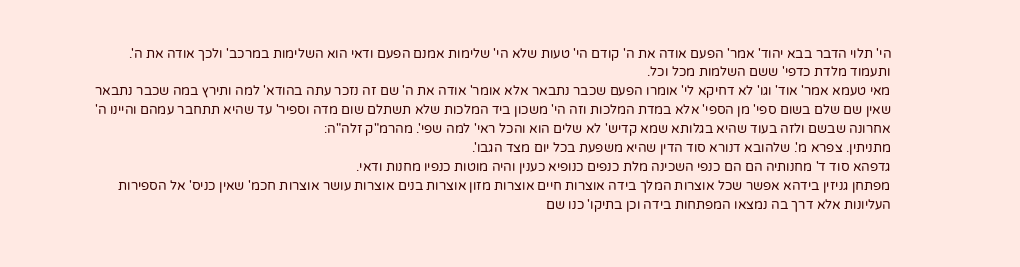הי' תלוי הדבר בבא יהוד' אמר' הפעם אודה את ה' קודם הי' טעות שלא הי' שלימות אמנם הפעם ודאי הוא השלימות במרכב' ולכך אודה את ה'.
ותעמוד מלדת כדפי' ששם השלמות מכל וכל.
מאי טעמא אמר' אוד' וגו' לא דחיקא לי' אומרו הפעם שכבר נתבאר אלא אומר' אודה את ה' שם זה נזכר עתה בהודא' למה ותירץ במה שכבר נתבאר שאין שם שלם בשום ספי' מן הספי' אלא במדת המלכות וזה הי' משכון ביד המלכות שלא תשתלם שום מדה וספיר' עד שהיא תתחבר עמהם והיינו ה' אחרונה שבשם ולזה בעוד שהיא בגלותא שמא קדיש' לא שלים הוא והכל ראי' למה שפי'. מהרמ"ק זלה"ה:
מתניתין. צפרא מ'. שלהובא דנורא סוד הדין שהיא משפעת בכל יום מצד הגבו'.
גדפהא סוד ד' מחנותיה הם הם כנפי השכינה מלת כנפים כנופיא כענין והיה מוטות כנפיו מחנות ודאי.
מפתחן גניזין בידהא אפשר שכל אוצרות המלך בידה אוצרות חיים אוצרות מזון אוצרות בנים אוצרות עושר אוצרות חכמ' שאין כניס' אל הספירות העליונות אלא דרך בה נמצאו המפתחות בידה וכן בתיקו' כנו שם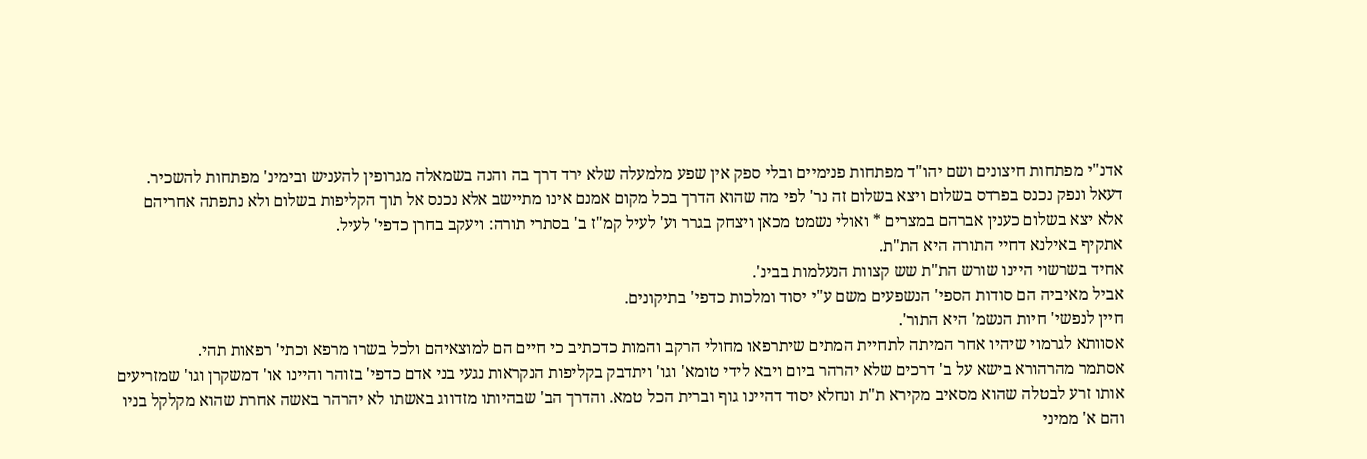אדנ"י מפתחות חיצונים ושם יהו"ד מפתחות פנימיים ובלי ספק אין שפע מלמעלה שלא ירד דרך בה והנה בשמאלה מגרופין להעניש ובימינ' מפתחות להשכיר.
דעאל ונפק נכנס בפרדס בשלום ויצא בשלום זה נר' לפי מה שהוא הדרך בכל מקום אמנם אינו מתיישב אלא נכנס אל תוך הקליפות בשלום ולא נתפתה אחריהם אלא יצא בשלום כענין אברהם במצרים * ואולי נשמט מכאן ויצחק בגרר וע' לעיל קמ"ז ב' בסתרי תורה: ויעקב בחרן כדפי' לעיל.
אתקיף באילנא דחיי התורה היא הת"ת.
אחיד בשרשוי היינו שורש הת"ת שש קצוות הנעלמות בבינ'.
אביל מאיביה הם סודות הספי' הנשפעים משם ע"י יסוד ומלכות כדפי' בתיקונים.
חיין לנפשי' חיות הנשמ' היא התור'.
אסוותא לגרמוי שיהיו אחר המיתה לתחיית המתים שיתרפאו מחולי הרקב והמות כדכתיב כי חיים הם למוצאיהם ולכל בשרו מרפא וכתי' רפאות תהי.
אסתמר מהרהורא בישא על ב' דרכים שלא יהרהר ביום ויבא לידי טומא' וגו' ויתדבק בקליפות הנקראות נגעי בני אדם כדפי' בזוהר והיינו או' דמשקרן וגו' שמזריעים אותו זרע לבטלה שהוא מסאיב מקירא ת"ת ונחלא יסוד דהיינו גוף וברית הכל טמא. והדרך הב' שבהיותו מזדווג באשתו לא יהרהר באשה אחרת שהוא מקלקל בניו והם א' ממיני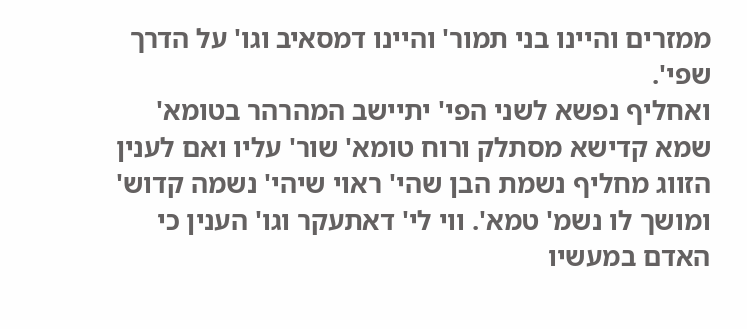ממזרים והיינו בני תמור' והיינו דמסאיב וגו' על הדרך שפי'.
ואחליף נפשא לשני הפי' יתיישב המהרהר בטומא' שמא קדישא מסתלק ורוח טומא' שור' עליו ואם לענין הזווג מחליף נשמת הבן שהי' ראוי שיהי' נשמה קדוש' ומושך לו נשמ' טמא'. ווי לי' דאתעקר וגו' הענין כי האדם במעשיו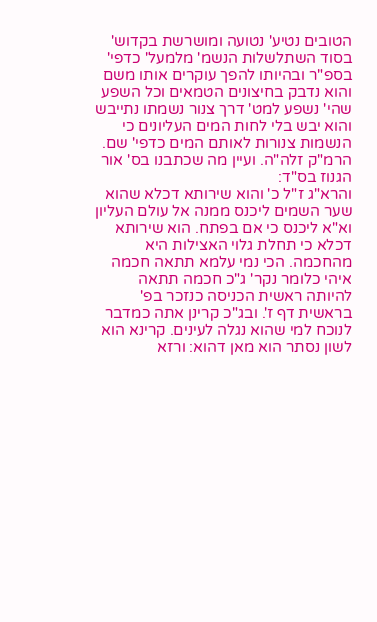הטובים נטיע' נטועה ומושרשת בקדוש' בסוד השתלשלות הנשמ' מלמעל' כדפי' בספ"ר ובהיותו להפך עוקרים אותו משם והוא נדבק בחיצונים הטמאים וכל השפע שהי' נשפע למט' דרך צנור נשמתו נתייבש והוא יבש בלי לחות המים העליונים כי הנשמות צנורות לאותם המים כדפי' שם. הרמ"ק זלה"ה. ועיין מה שכתבנו בס' אור הגנוז בס"ד:
והרא"ג ז"ל כ' והוא שירותא דכלא שהוא שער השמים ליכנס ממנה אל עולם העליון וא"א ליכנס כי אם בפתח. הוא שירותא דכלא כי תחלת גלוי האצילות היא מהחכמה. הכי נמי עלמא תתאה חכמה איהי כלומר נקר' ג"כ חכמה תתאה להיותה ראשית הכניסה כנזכר בפ' בראשית דף ז'. ובג"כ קרינן אתה כמדבר לנוכח למי שהוא נגלה לעינים. קרינא הוא לשון נסתר הוא מאן דהוא: ורזא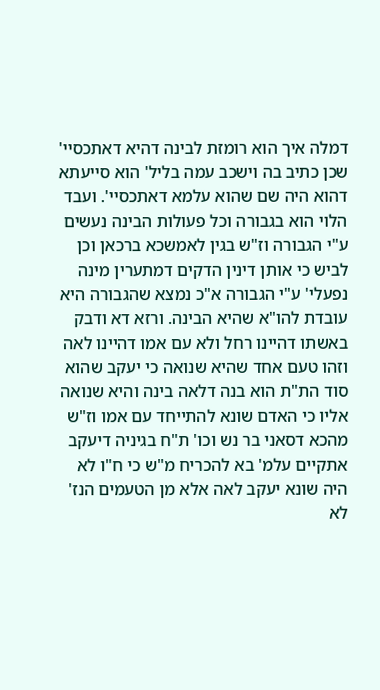דמלה איך הוא רומזת לבינה דהיא דאתכסיי' שכן כתיב בה וישכב עמה בליל' הוא סייעתא דהוא היה שם שהוא עלמא דאתכסיי'. ועבד הלוי הוא בגבורה וכל פעולות הבינה נעשים ע"י הגבורה וז"ש בגין לאמשכא ברכאן וכן לביש כי אותן דינין הדקים דמתערין מינה נפעלי' ע"י הגבורה א"כ נמצא שהגבורה היא עובדת להו"א שהיא הבינה. ורזא דא ודבק באשתו דהיינו רחל ולא עם אמו דהיינו לאה וזהו טעם אחד שהיא שנואה כי יעקב שהוא סוד הת"ת הוא בנה דלאה בינה והיא שנואה אליו כי האדם שונא להתייחד עם אמו וז"ש מהכא דסאני בר נש וכו' ת"ח בגיניה דיעקב אתקיים עלמ' בא להכריח מ"ש כי ח"ו לא היה שונא יעקב לאה אלא מן הטעמים הנז' לא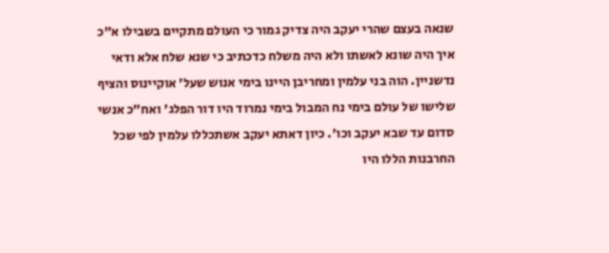שנאה בעצם שהרי יעקב היה צדיק גמור כי העולם מתקיים בשבילו א"כ איך היה שונא לאשתו ולא היה משלח כדכתיב כי שנא שלח אלא ודאי נדשניין. הוה בני עלמין ומחריבן היינו בימי אנוש שעל' אוקיינוס והציף שלישו של עולם בימי נח המבול בימי נמרוד היו דור הפלג' ואח"כ אנשי סדום עד שבא יעקב וכו'. כיון דאתא יעקב אשתכללו עלמין לפי שכל החרבנות הללו היו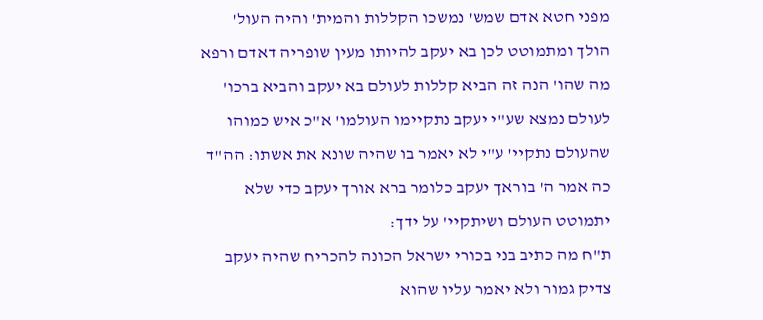מפני חטא אדם שמש' נמשכו הקללות והמית' והיה העול' הולך ומתמוטט לכן בא יעקב להיותו מעין שופריה דאדם ורפא מה שהו' הנה זה הביא קללות לעולם בא יעקב והביא ברכו' לעולם נמצא שע"י יעקב נתקיימו העולמו' א"כ איש כמוהו שהעולם נתקיי' ע"י לא יאמר בו שהיה שונא את אשתו: הה"ד כה אמר ה' בוראך יעקב כלומר ברא אורך יעקב כדי שלא יתמוטט העולם ושיתקיי' על ידך:
ת"ח מה כתיב בני בכורי ישראל הכונה להכריח שהיה יעקב צדיק גמור ולא יאמר עליו שהוא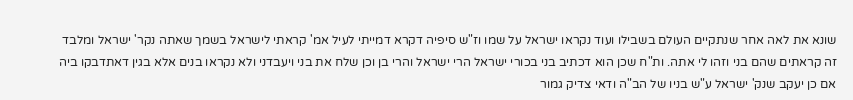שונא את לאה אחר שנתקיים העולם בשבילו ועוד נקראו ישראל על שמו וז"ש סיפיה דקרא דמייתי לעיל אמ' קראתי לישראל בשמך שאתה נקר' ישראל ומלבד זה קראתים שהם בני וזהו לי אתה. ות"ח שכן הוא דכתיב בני בכורי ישראל הרי ישראל והרי בן וכן שלח את בני ויעבדני ולא נקראו בנים אלא בגין דאתדבקו ביה אם כן יעקב שנק' ישראל ע"ש בניו של הב"ה ודאי צדיק גמור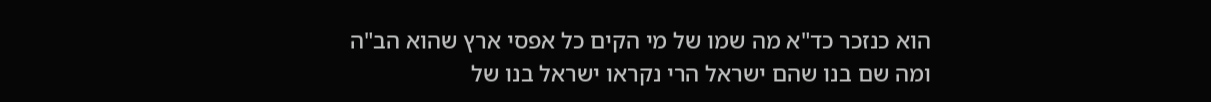הוא כנזכר כד"א מה שמו של מי הקים כל אפסי ארץ שהוא הב"ה ומה שם בנו שהם ישראל הרי נקראו ישראל בנו של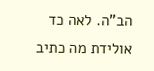הב"ה. לאה כד אולידת מה כתיב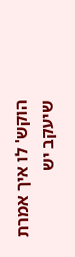הוקש' לו איך אמרת שיעקב יש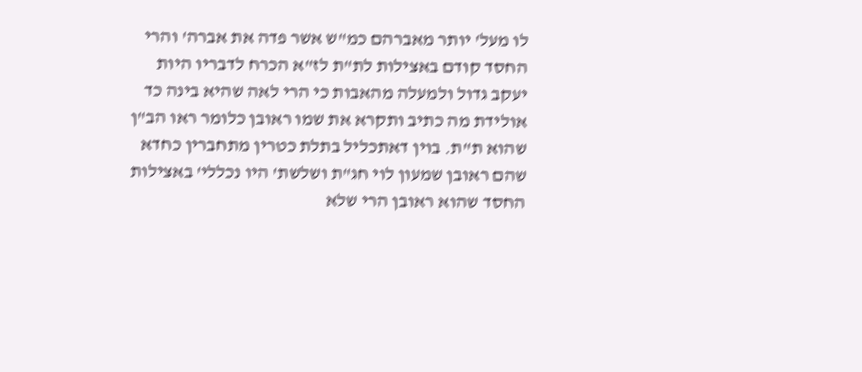לו מעל' יותר מאברהם כמ"ש אשר פדה את אברה' והרי החסד קודם באצילות לת"ת לז"א הכרח לדבריו היות יעקב גדול ולמעלה מהאבות כי הרי לאה שהיא בינה כד אולידת מה כתיב ותקרא את שמו ראובן כלומר ראו הב"ן שהוא ת"ת. בוין דאתכליל בתלת כטרין מתחברין כחדא שהם ראובן שמעון לוי חג"ת ושלשת' היו נכללי' באצילות החסד שהוא ראובן הרי שלא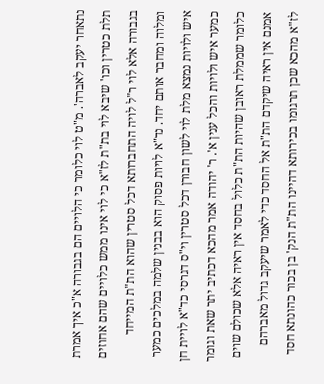נתאחר יעקב לאברה'. מ"ט לוי כלומר כי הלויים הם בגבורה א"כ איך אמרת תלת כטרין וכו' שיבא לוי בת"ת לז"א כי לוי אינו ממש כלויים שהם אחוזים בגבורה אלא לוי ר"ל לויה התחברותא דכל סטרין שהוא הת"ת המייחד ומלוה ומחבר אותם יחד. נד"א לויות פסוק הוא בבנין שלמה במלכים כמער איש ולויות נמצא מלת לוי לשון חבורן דכל סטרין וי"ס דגרסי כד"א לויית חן כמער איש ולויות והכל ענין א'. ר' יהודה אמר מהכא דכתיב יתר שאת וגומר כלומר שממלת ראובן שהיות הת"ת כלול בחסד אין ראיה אלא שכולם שוים אמנם אין ראיה שיקדם הת"ת אל החסד כדי לאמר שיעקב גדול מאברהם לז"א מהכא שכן תרגומו בכירותא דהיינו הת"ת הנק' בן בכור כהונתא חסד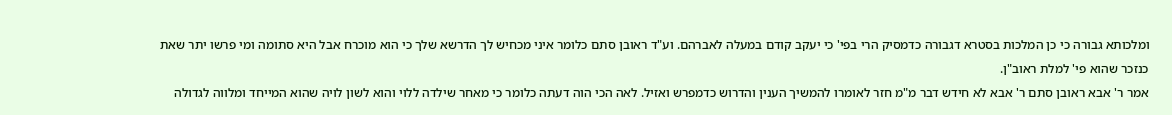ומלכותא גבורה כי כן המלכות בסטרא דגבורה כדמסיק הרי בפי' כי יעקב קודם במעלה לאברהם. וע"ד ראובן סתם כלומר איני מכחיש לך הדרשא שלך כי הוא מוכרח אבל היא סתומה ומי פרשו יתר שאת כנזכר שהוא פי' למלת ראוב"ן.
אמר ר' אבא ראובן סתם ר' אבא לא חידש דבר מ"מ חזר לאומרו להמשיך הענין והדרוש כדמפרש ואזיל. לאה הכי הוה דעתה כלומר כי מאחר שילדה ללוי והוא לשון לויה שהוא המייחד ומלווה לגדולה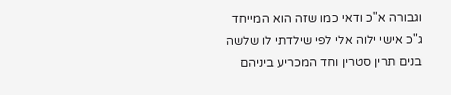וגבורה א"כ ודאי כמו שזה הוא המייחד ג"כ אישי ילוה אלי לפי שילדתי לו שלשה בנים תרין סטרין וחד המכריע ביניהם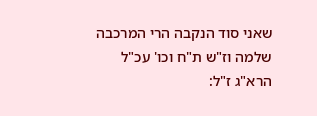שאני סוד הנקבה הרי המרכבה שלמה וז"ש ת"ח וכו' עכ"ל הרא"ג ז"ל: